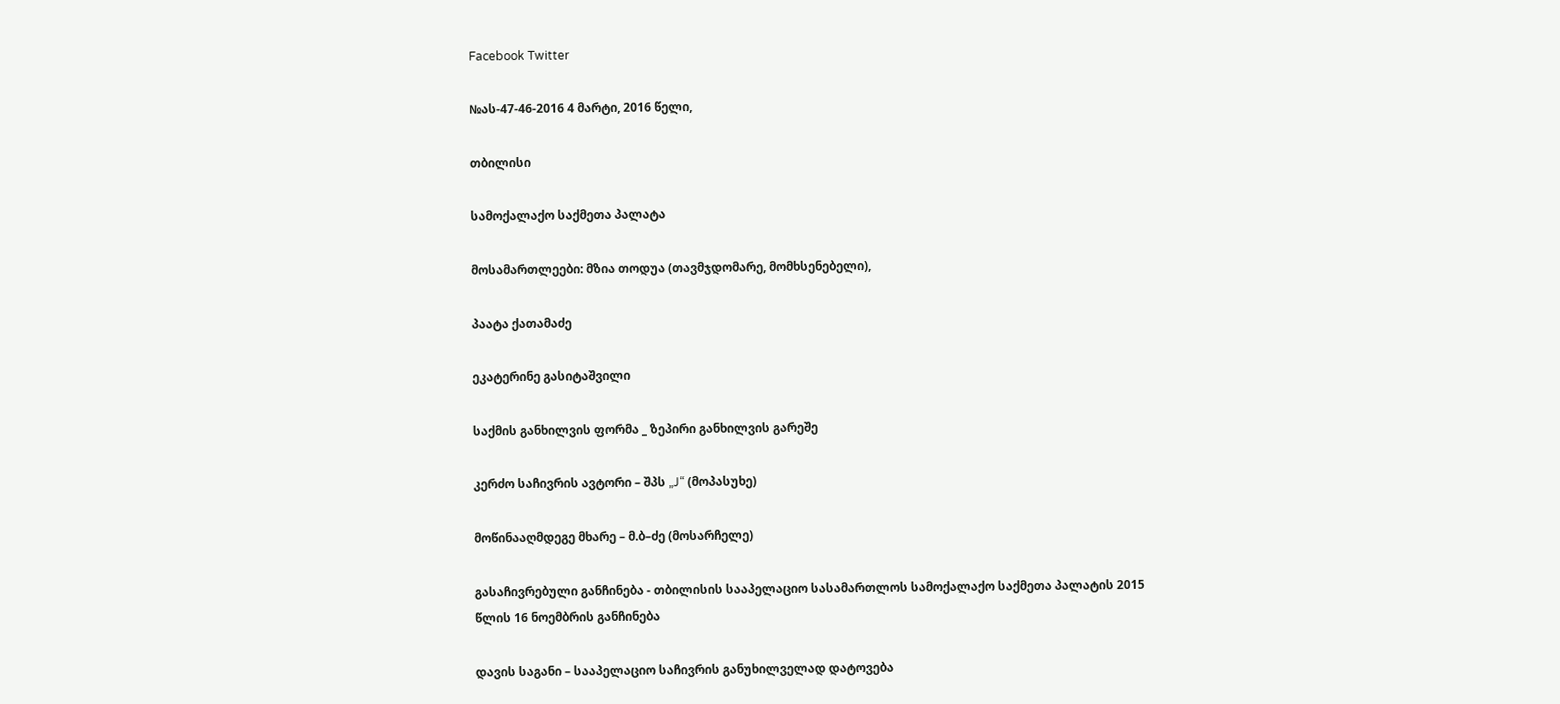Facebook Twitter

№ას-47-46-2016 4 მარტი, 2016 წელი,

თბილისი

სამოქალაქო საქმეთა პალატა

მოსამართლეები: მზია თოდუა (თავმჯდომარე, მომხსენებელი),

პაატა ქათამაძე

ეკატერინე გასიტაშვილი

საქმის განხილვის ფორმა _ ზეპირი განხილვის გარეშე

კერძო საჩივრის ავტორი – შპს „J“ (მოპასუხე)

მოწინააღმდეგე მხარე – მ.ბ–ძე (მოსარჩელე)

გასაჩივრებული განჩინება - თბილისის სააპელაციო სასამართლოს სამოქალაქო საქმეთა პალატის 2015 წლის 16 ნოემბრის განჩინება

დავის საგანი – სააპელაციო საჩივრის განუხილველად დატოვება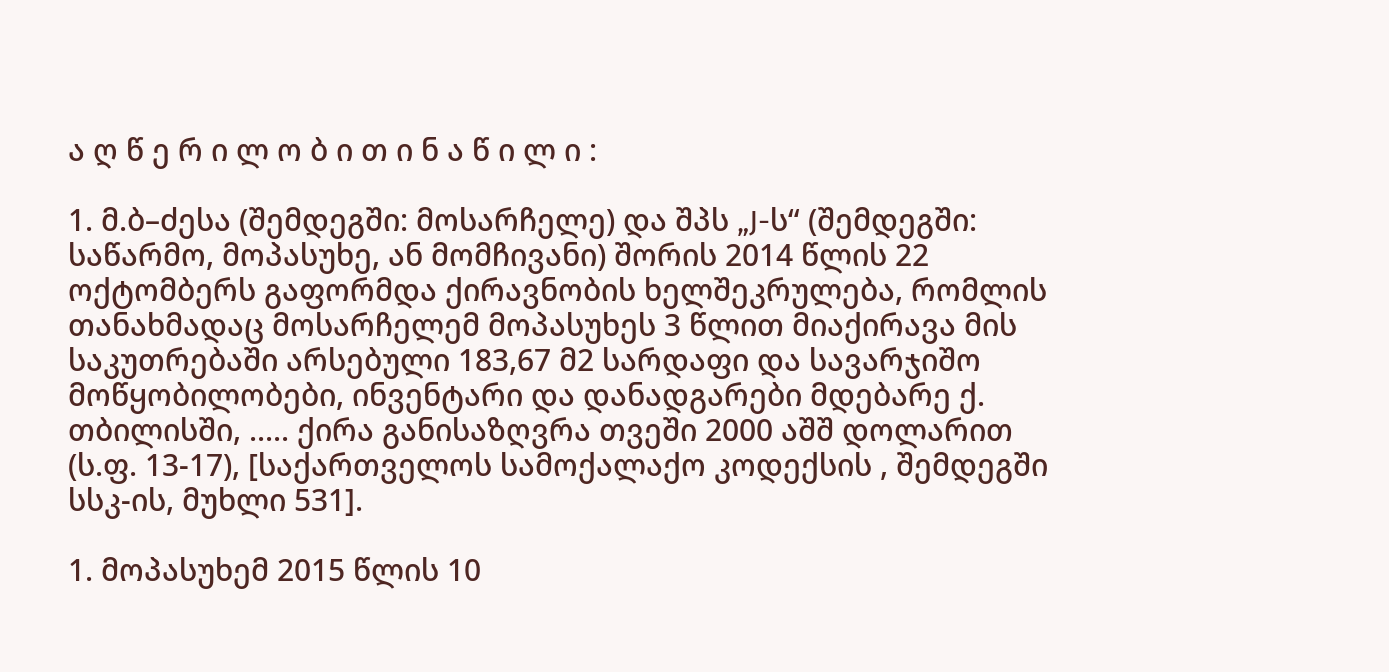ა ღ წ ე რ ი ლ ო ბ ი თ ი ნ ა წ ი ლ ი :

1. მ.ბ–ძესა (შემდეგში: მოსარჩელე) და შპს „J-ს“ (შემდეგში: საწარმო, მოპასუხე, ან მომჩივანი) შორის 2014 წლის 22 ოქტომბერს გაფორმდა ქირავნობის ხელშეკრულება, რომლის თანახმადაც მოსარჩელემ მოპასუხეს 3 წლით მიაქირავა მის საკუთრებაში არსებული 183,67 მ2 სარდაფი და სავარჯიშო მოწყობილობები, ინვენტარი და დანადგარები მდებარე ქ. თბილისში, ..... ქირა განისაზღვრა თვეში 2000 აშშ დოლარით (ს.ფ. 13-17), [საქართველოს სამოქალაქო კოდექსის , შემდეგში სსკ-ის, მუხლი 531].

1. მოპასუხემ 2015 წლის 10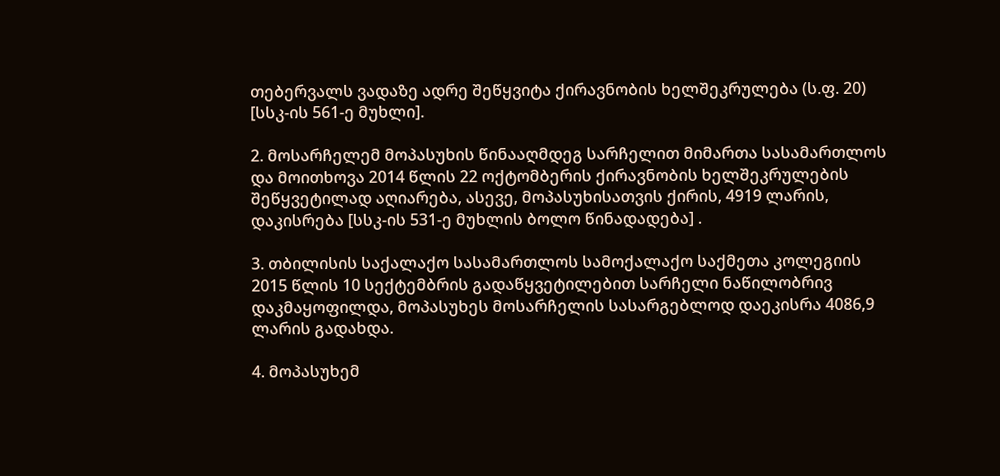თებერვალს ვადაზე ადრე შეწყვიტა ქირავნობის ხელშეკრულება (ს.ფ. 20) [სსკ-ის 561-ე მუხლი].

2. მოსარჩელემ მოპასუხის წინააღმდეგ სარჩელით მიმართა სასამართლოს და მოითხოვა 2014 წლის 22 ოქტომბერის ქირავნობის ხელშეკრულების შეწყვეტილად აღიარება, ასევე, მოპასუხისათვის ქირის, 4919 ლარის, დაკისრება [სსკ-ის 531-ე მუხლის ბოლო წინადადება] .

3. თბილისის საქალაქო სასამართლოს სამოქალაქო საქმეთა კოლეგიის 2015 წლის 10 სექტემბრის გადაწყვეტილებით სარჩელი ნაწილობრივ დაკმაყოფილდა, მოპასუხეს მოსარჩელის სასარგებლოდ დაეკისრა 4086,9 ლარის გადახდა.

4. მოპასუხემ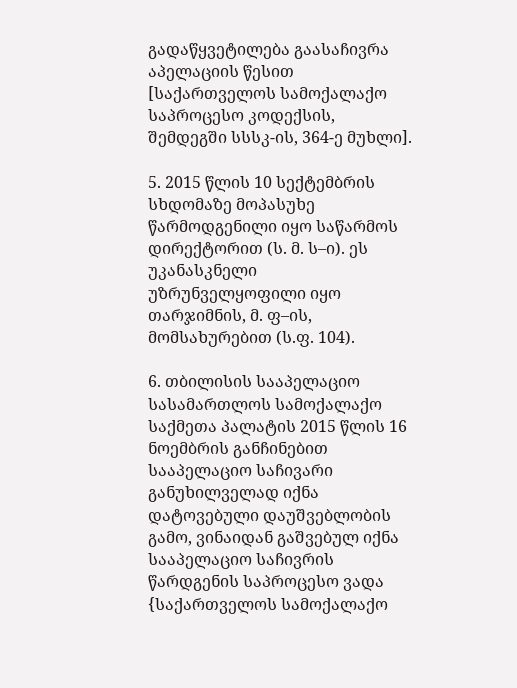გადაწყვეტილება გაასაჩივრა აპელაციის წესით [საქართველოს სამოქალაქო საპროცესო კოდექსის, შემდეგში სსსკ-ის, 364-ე მუხლი].

5. 2015 წლის 10 სექტემბრის სხდომაზე მოპასუხე წარმოდგენილი იყო საწარმოს დირექტორით (ს. მ. ს–ი). ეს უკანასკნელი უზრუნველყოფილი იყო თარჯიმნის, მ. ფ–ის, მომსახურებით (ს.ფ. 104).

6. თბილისის სააპელაციო სასამართლოს სამოქალაქო საქმეთა პალატის 2015 წლის 16 ნოემბრის განჩინებით სააპელაციო საჩივარი განუხილველად იქნა დატოვებული დაუშვებლობის გამო, ვინაიდან გაშვებულ იქნა სააპელაციო საჩივრის წარდგენის საპროცესო ვადა {საქართველოს სამოქალაქო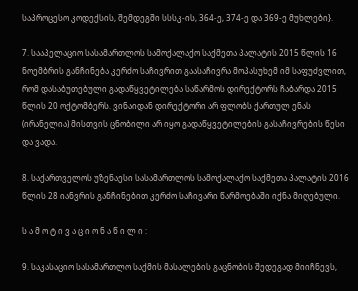საპროცესო კოდექსის, შემდეგში სსსკ-ის, 364-ე, 374-ე და 369-ე მუხლები}.

7. სააპელაციო სასამართლოს სამოქალაქო საქმეთა პალატის 2015 წლის 16 ნოემბრის განჩინება კერძო საჩივრით გაასაჩივრა მოპასუხემ იმ საფუძვლით, რომ დასაბუთებული გადაწყვეტილება საწარმოს დირექტორს ჩაბარდა 2015 წლის 20 ოქტომბერს. ვინაიდან დირექტორი არ ფლობს ქართულ ენას (ირანელია) მისთვის ცნობილი არ იყო გადაწყვეტილების გასაჩივრების წესი და ვადა.

8. საქართველოს უზენაესი სასამართლოს სამოქალაქო საქმეთა პალატის 2016 წლის 28 იანვრის განჩინებით კერძო საჩივარი წარმოებაში იქნა მიღებული.

ს ა მ ო ტ ი ვ ა ც ი ო ნ ა წ ი ლ ი :

9. საკასაციო სასამართლო საქმის მასალების გაცნობის შედეგად მიიჩნევს,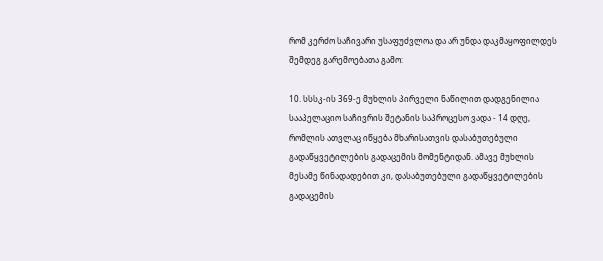რომ კერძო საჩივარი უსაფუძვლოა და არ უნდა დაკმაყოფილდეს შემდეგ გარემოებათა გამო:

10. სსსკ-ის 369-ე მუხლის პირველი ნაწილით დადგენილია სააპელაციო საჩივრის შეტანის საპროცესო ვადა - 14 დღე, რომლის ათვლაც იწყება მხარისათვის დასაბუთებული გადაწყვეტილების გადაცემის მომენტიდან. ამავე მუხლის მესამე წინადადებით კი, დასაბუთებული გადაწყვეტილების გადაცემის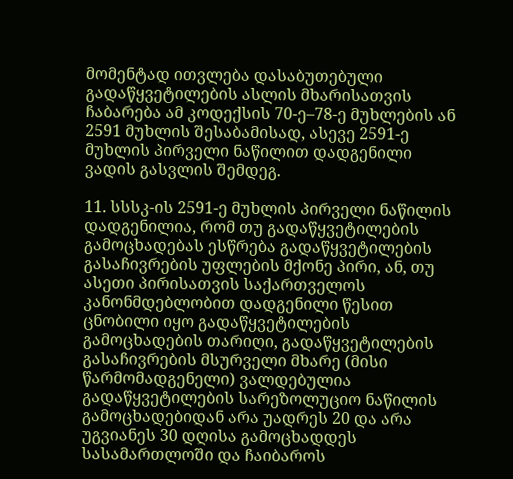მომენტად ითვლება დასაბუთებული გადაწყვეტილების ასლის მხარისათვის ჩაბარება ამ კოდექსის 70-ე–78-ე მუხლების ან 2591 მუხლის შესაბამისად, ასევე 2591-ე მუხლის პირველი ნაწილით დადგენილი ვადის გასვლის შემდეგ.

11. სსსკ-ის 2591-ე მუხლის პირველი ნაწილის დადგენილია, რომ თუ გადაწყვეტილების გამოცხადებას ესწრება გადაწყვეტილების გასაჩივრების უფლების მქონე პირი, ან, თუ ასეთი პირისათვის საქართველოს კანონმდებლობით დადგენილი წესით ცნობილი იყო გადაწყვეტილების გამოცხადების თარიღი, გადაწყვეტილების გასაჩივრების მსურველი მხარე (მისი წარმომადგენელი) ვალდებულია გადაწყვეტილების სარეზოლუციო ნაწილის გამოცხადებიდან არა უადრეს 20 და არა უგვიანეს 30 დღისა გამოცხადდეს სასამართლოში და ჩაიბაროს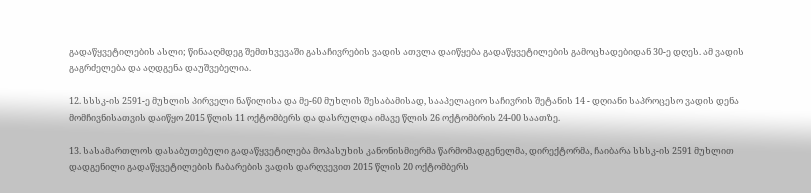გადაწყვეტილების ასლი; წინააღმდეგ შემთხვევაში გასაჩივრების ვადის ათვლა დაიწყება გადაწყვეტილების გამოცხადებიდან 30-ე დღეს. ამ ვადის გაგრძელება და აღდგენა დაუშვებელია.

12. სსსკ-ის 2591-ე მუხლის პირველი ნაწილისა და მე-60 მუხლის შესაბამისად, სააპელაციო საჩივრის შეტანის 14 - დღიანი საპროცესო ვადის დენა მომჩივნისათვის დაიწყო 2015 წლის 11 ოქტომბერს და დასრულდა იმავე წლის 26 ოქტომბრის 24-00 საათზე.

13. სასამართლოს დასაბუთებული გადაწყვეტილება მოპასუხის კანონისმიერმა წარმომადგენელმა, დირექტორმა, ჩაიბარა სსსკ-ის 2591 მუხლით დადგენილი გადაწყვეტილების ჩაბარების ვადის დარღვევით 2015 წლის 20 ოქტომბერს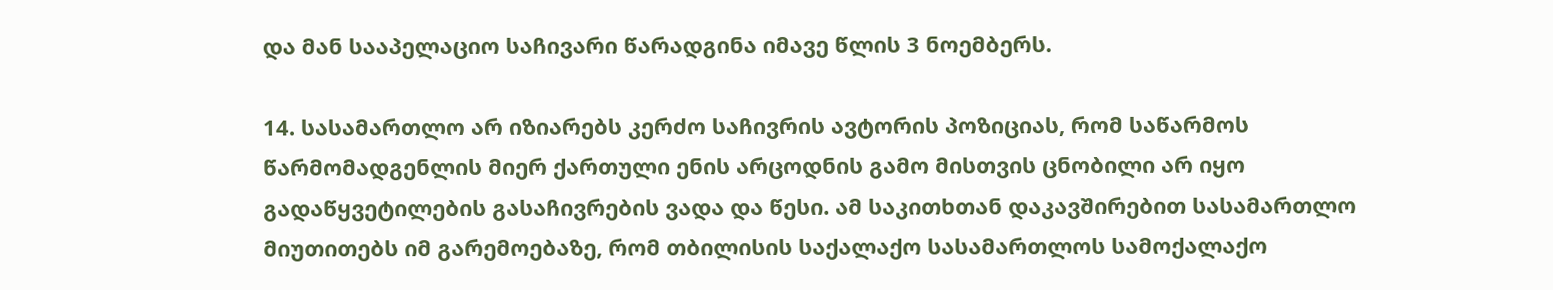და მან სააპელაციო საჩივარი წარადგინა იმავე წლის 3 ნოემბერს.

14. სასამართლო არ იზიარებს კერძო საჩივრის ავტორის პოზიციას, რომ საწარმოს წარმომადგენლის მიერ ქართული ენის არცოდნის გამო მისთვის ცნობილი არ იყო გადაწყვეტილების გასაჩივრების ვადა და წესი. ამ საკითხთან დაკავშირებით სასამართლო მიუთითებს იმ გარემოებაზე, რომ თბილისის საქალაქო სასამართლოს სამოქალაქო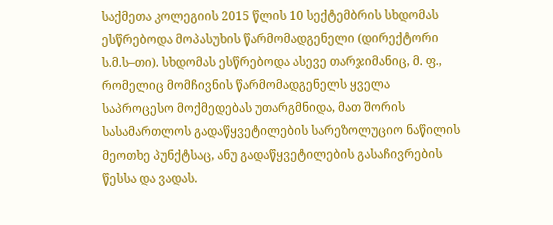საქმეთა კოლეგიის 2015 წლის 10 სექტემბრის სხდომას ესწრებოდა მოპასუხის წარმომადგენელი (დირექტორი ს.მ.ს–თი). სხდომას ესწრებოდა ასევე თარჯიმანიც, მ. ფ., რომელიც მომჩივნის წარმომადგენელს ყველა საპროცესო მოქმედებას უთარგმნიდა, მათ შორის სასამართლოს გადაწყვეტილების სარეზოლუციო ნაწილის მეოთხე პუნქტსაც, ანუ გადაწყვეტილების გასაჩივრების წესსა და ვადას.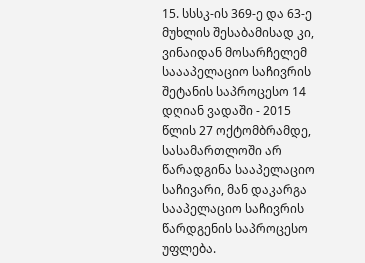15. სსსკ-ის 369-ე და 63-ე მუხლის შესაბამისად კი, ვინაიდან მოსარჩელემ საააპელაციო საჩივრის შეტანის საპროცესო 14 დღიან ვადაში - 2015 წლის 27 ოქტომბრამდე, სასამართლოში არ წარადგინა სააპელაციო საჩივარი, მან დაკარგა სააპელაციო საჩივრის წარდგენის საპროცესო უფლება.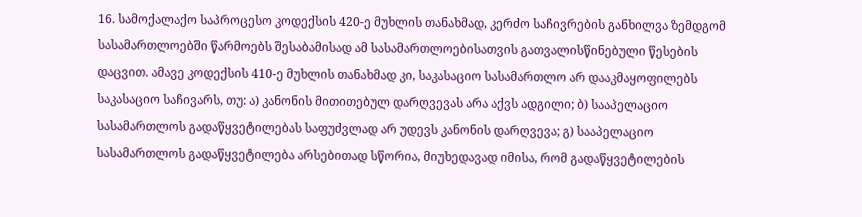16. სამოქალაქო საპროცესო კოდექსის 420-ე მუხლის თანახმად, კერძო საჩივრების განხილვა ზემდგომ სასამართლოებში წარმოებს შესაბამისად ამ სასამართლოებისათვის გათვალისწინებული წესების დაცვით. ამავე კოდექსის 410-ე მუხლის თანახმად კი, საკასაციო სასამართლო არ დააკმაყოფილებს საკასაციო საჩივარს, თუ: ა) კანონის მითითებულ დარღვევას არა აქვს ადგილი; ბ) სააპელაციო სასამართლოს გადაწყვეტილებას საფუძვლად არ უდევს კანონის დარღვევა; გ) სააპელაციო სასამართლოს გადაწყვეტილება არსებითად სწორია, მიუხედავად იმისა, რომ გადაწყვეტილების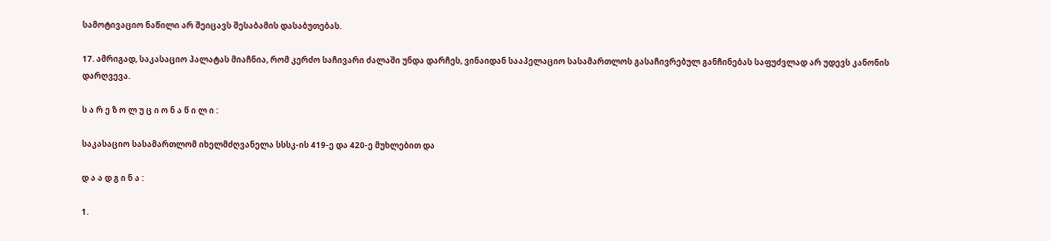სამოტივაციო ნაწილი არ შეიცავს შესაბამის დასაბუთებას.

17. ამრიგად, საკასაციო პალატას მიაჩნია, რომ კერძო საჩივარი ძალაში უნდა დარჩეს, ვინაიდან სააპელაციო სასამართლოს გასაჩივრებულ განჩინებას საფუძვლად არ უდევს კანონის დარღვევა.

ს ა რ ე ზ ო ლ უ ც ი ო ნ ა წ ი ლ ი :

საკასაციო სასამართლომ იხელმძღვანელა სსსკ-ის 419-ე და 420-ე მუხლებით და

დ ა ა დ გ ი ნ ა :

1.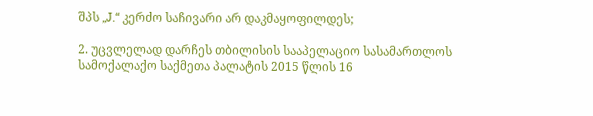შპს „J.“ კერძო საჩივარი არ დაკმაყოფილდეს;

2. უცვლელად დარჩეს თბილისის სააპელაციო სასამართლოს სამოქალაქო საქმეთა პალატის 2015 წლის 16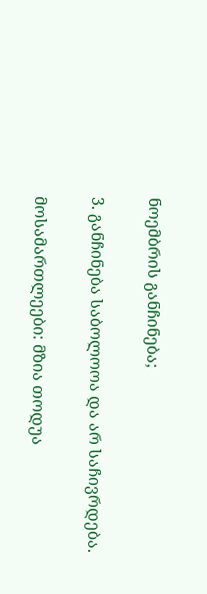ნოემბრის განჩინება;

3. განჩინება საბოლოოა და არ საჩივრდება.

მოსამართლეები: მზია თოდუა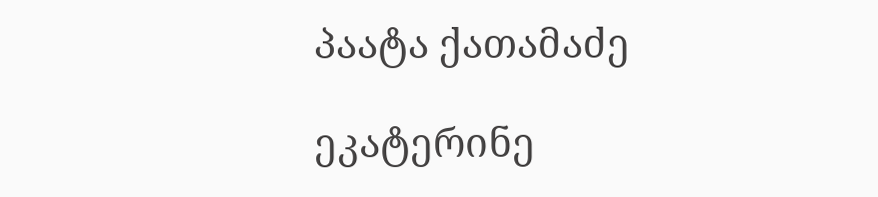პაატა ქათამაძე

ეკატერინე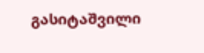გასიტაშვილი